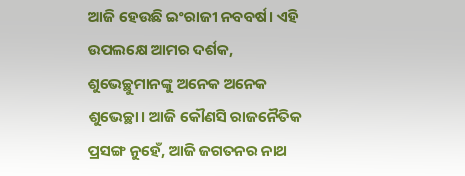ଆଜି ହେଉଛି ଇଂରାଜୀ ନବବର୍ଷ। ଏହି ଉପଲକ୍ଷେ ଆମର ଦର୍ଶକ, ଶୁଭେଚ୍ଛୁମାନଙ୍କୁ ଅନେକ ଅନେକ ଶୁଭେଚ୍ଛା। ଆଜି କୌଣସି ରାଜନୈତିକ ପ୍ରସଙ୍ଗ ନୁହେଁ, ଆଜି ଜଗତନର ନାଥ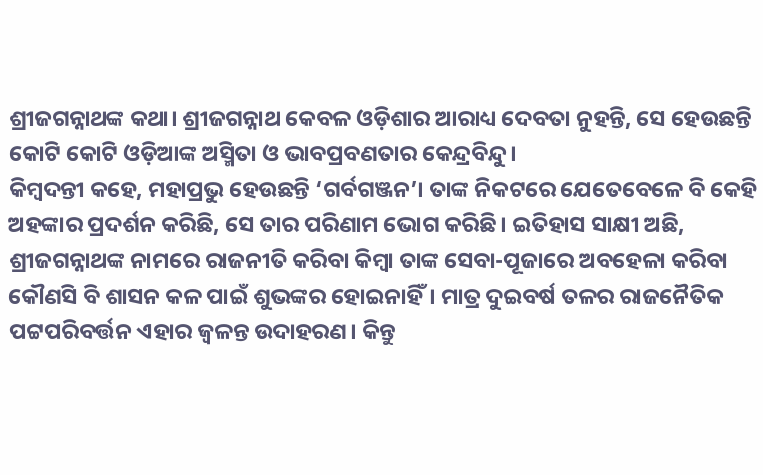ଶ୍ରୀଜଗନ୍ନାଥଙ୍କ କଥା। ଶ୍ରୀଜଗନ୍ନାଥ କେବଳ ଓଡ଼ିଶାର ଆରାଧ୍ୟ ଦେବତା ନୁହନ୍ତି, ସେ ହେଉଛନ୍ତି କୋଟି କୋଟି ଓଡ଼ିଆଙ୍କ ଅସ୍ମିତା ଓ ଭାବପ୍ରବଣତାର କେନ୍ଦ୍ରବିନ୍ଦୁ।
କିମ୍ବଦନ୍ତୀ କହେ, ମହାପ୍ରଭୁ ହେଉଛନ୍ତି ‘ଗର୍ବଗଞ୍ଜନ’। ତାଙ୍କ ନିକଟରେ ଯେତେବେଳେ ବି କେହି ଅହଙ୍କାର ପ୍ରଦର୍ଶନ କରିଛି, ସେ ତାର ପରିଣାମ ଭୋଗ କରିଛି। ଇତିହାସ ସାକ୍ଷୀ ଅଛି, ଶ୍ରୀଜଗନ୍ନାଥଙ୍କ ନାମରେ ରାଜନୀତି କରିବା କିମ୍ବା ତାଙ୍କ ସେବା-ପୂଜାରେ ଅବହେଳା କରିବା କୌଣସି ବି ଶାସନ କଳ ପାଇଁ ଶୁଭଙ୍କର ହୋଇନାହିଁ। ମାତ୍ର ଦୁଇବର୍ଷ ତଳର ରାଜନୈତିକ ପଟ୍ଟପରିବର୍ତ୍ତନ ଏହାର ଜ୍ୱଳନ୍ତ ଉଦାହରଣ। କିନ୍ତୁ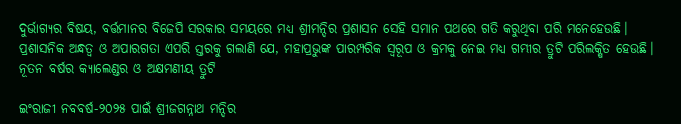ଦୁର୍ଭାଗ୍ୟର ବିଷୟ, ବର୍ତ୍ତମାନର ବିଜେପି ସରକାର ସମୟରେ ମଧ୍ୟ ଶ୍ରୀମନ୍ଦିର ପ୍ରଶାସନ ସେହି ସମାନ ପଥରେ ଗତି କରୁଥିବା ପରି ମନେହେଉଛି।
ପ୍ରଶାସନିକ ଅନ୍ଧତ୍ୱ ଓ ଅପାରଗତା ଏପରି ସ୍ତରକୁ ଗଲାଣି ଯେ, ମହାପ୍ରଭୁଙ୍କ ପାରମ୍ପରିକ ସ୍ୱରୂପ ଓ କ୍ରମକୁ ନେଇ ମଧ୍ୟ ଗମ୍ଭୀର ତ୍ରୁଟି ପରିଲକ୍ଷିତ ହେଉଛି।
ନୂତନ ବର୍ଷର କ୍ୟାଲେଣ୍ଡର ଓ ଅକ୍ଷମଣୀୟ ତ୍ରୁଟି

ଇଂରାଜୀ ନବବର୍ଷ-୨୦୨୫ ପାଇଁ ଶ୍ରୀଜଗନ୍ନାଥ ମନ୍ଦିର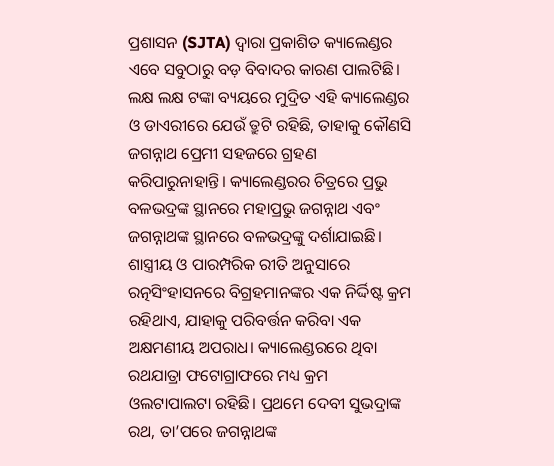ପ୍ରଶାସନ (SJTA) ଦ୍ୱାରା ପ୍ରକାଶିତ କ୍ୟାଲେଣ୍ଡର ଏବେ ସବୁଠାରୁ ବଡ଼ ବିବାଦର କାରଣ ପାଲଟିଛି। ଲକ୍ଷ ଲକ୍ଷ ଟଙ୍କା ବ୍ୟୟରେ ମୁଦ୍ରିତ ଏହି କ୍ୟାଲେଣ୍ଡର ଓ ଡାଏରୀରେ ଯେଉଁ ତ୍ରୁଟି ରହିଛି, ତାହାକୁ କୌଣସି ଜଗନ୍ନାଥ ପ୍ରେମୀ ସହଜରେ ଗ୍ରହଣ କରିପାରୁନାହାନ୍ତି। କ୍ୟାଲେଣ୍ଡରର ଚିତ୍ରରେ ପ୍ରଭୁ ବଳଭଦ୍ରଙ୍କ ସ୍ଥାନରେ ମହାପ୍ରଭୁ ଜଗନ୍ନାଥ ଏବଂ ଜଗନ୍ନାଥଙ୍କ ସ୍ଥାନରେ ବଳଭଦ୍ରଙ୍କୁ ଦର୍ଶାଯାଇଛି। ଶାସ୍ତ୍ରୀୟ ଓ ପାରମ୍ପରିକ ରୀତି ଅନୁସାରେ ରତ୍ନସିଂହାସନରେ ବିଗ୍ରହମାନଙ୍କର ଏକ ନିର୍ଦ୍ଦିଷ୍ଟ କ୍ରମ ରହିଥାଏ, ଯାହାକୁ ପରିବର୍ତ୍ତନ କରିବା ଏକ ଅକ୍ଷମଣୀୟ ଅପରାଧ। କ୍ୟାଲେଣ୍ଡରରେ ଥିବା ରଥଯାତ୍ରା ଫଟୋଗ୍ରାଫରେ ମଧ୍ୟ କ୍ରମ ଓଲଟାପାଲଟା ରହିଛି। ପ୍ରଥମେ ଦେବୀ ସୁଭଦ୍ରାଙ୍କ ରଥ, ତା’ପରେ ଜଗନ୍ନାଥଙ୍କ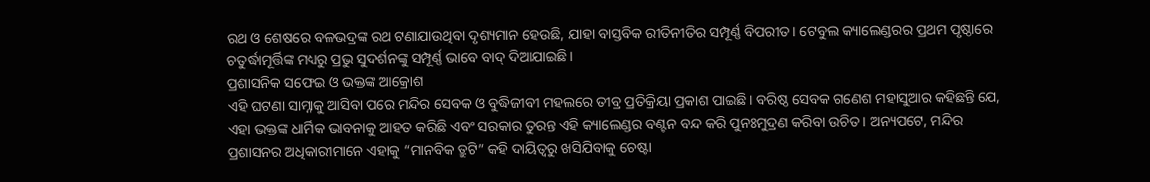ରଥ ଓ ଶେଷରେ ବଳଭଦ୍ରଙ୍କ ରଥ ଟଣାଯାଉଥିବା ଦୃଶ୍ୟମାନ ହେଉଛି, ଯାହା ବାସ୍ତବିକ ରୀତିନୀତିର ସମ୍ପୂର୍ଣ୍ଣ ବିପରୀତ। ଟେବୁଲ କ୍ୟାଲେଣ୍ଡରର ପ୍ରଥମ ପୃଷ୍ଠାରେ ଚତୁର୍ଦ୍ଧାମୂର୍ତ୍ତିଙ୍କ ମଧ୍ୟରୁ ପ୍ରଭୁ ସୁଦର୍ଶନଙ୍କୁ ସମ୍ପୂର୍ଣ୍ଣ ଭାବେ ବାଦ୍ ଦିଆଯାଇଛି।
ପ୍ରଶାସନିକ ସଫେଇ ଓ ଭକ୍ତଙ୍କ ଆକ୍ରୋଶ
ଏହି ଘଟଣା ସାମ୍ନାକୁ ଆସିବା ପରେ ମନ୍ଦିର ସେବକ ଓ ବୁଦ୍ଧିଜୀବୀ ମହଲରେ ତୀବ୍ର ପ୍ରତିକ୍ରିୟା ପ୍ରକାଶ ପାଇଛି। ବରିଷ୍ଠ ସେବକ ଗଣେଶ ମହାସୁଆର କହିଛନ୍ତି ଯେ, ଏହା ଭକ୍ତଙ୍କ ଧାର୍ମିକ ଭାବନାକୁ ଆହତ କରିଛି ଏବଂ ସରକାର ତୁରନ୍ତ ଏହି କ୍ୟାଲେଣ୍ଡର ବଣ୍ଟନ ବନ୍ଦ କରି ପୁନଃମୁଦ୍ରଣ କରିବା ଉଚିତ। ଅନ୍ୟପଟେ, ମନ୍ଦିର ପ୍ରଶାସନର ଅଧିକାରୀମାନେ ଏହାକୁ “ମାନବିକ ତ୍ରୁଟି” କହି ଦାୟିତ୍ୱରୁ ଖସିଯିବାକୁ ଚେଷ୍ଟା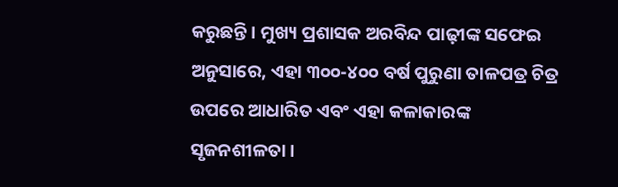କରୁଛନ୍ତି। ମୁଖ୍ୟ ପ୍ରଶାସକ ଅରବିନ୍ଦ ପାଢ଼ୀଙ୍କ ସଫେଇ ଅନୁସାରେ, ଏହା ୩୦୦-୪୦୦ ବର୍ଷ ପୁରୁଣା ତାଳପତ୍ର ଚିତ୍ର ଉପରେ ଆଧାରିତ ଏବଂ ଏହା କଳାକାରଙ୍କ ସୃଜନଶୀଳତା।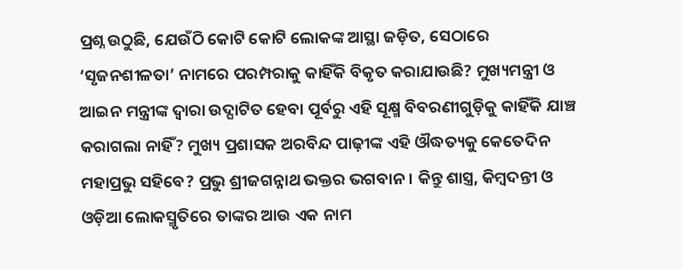ପ୍ରଶ୍ନ ଉଠୁଛି, ଯେଉଁଠି କୋଟି କୋଟି ଲୋକଙ୍କ ଆସ୍ଥା ଜଡ଼ିତ, ସେଠାରେ ‘ସୃଜନଶୀଳତା’ ନାମରେ ପରମ୍ପରାକୁ କାହିଁକି ବିକୃତ କରାଯାଉଛି? ମୁଖ୍ୟମନ୍ତ୍ରୀ ଓ ଆଇନ ମନ୍ତ୍ରୀଙ୍କ ଦ୍ୱାରା ଉଦ୍ଘାଟିତ ହେବା ପୂର୍ବରୁ ଏହି ସୂକ୍ଷ୍ମ ବିବରଣୀଗୁଡ଼ିକୁ କାହିଁକି ଯାଞ୍ଚ କରାଗଲା ନାହିଁ? ମୁଖ୍ୟ ପ୍ରଶାସକ ଅରବିନ୍ଦ ପାଢ଼ୀଙ୍କ ଏହି ଔଦ୍ଧତ୍ୟକୁ କେତେଦିନ ମହାପ୍ରଭୁ ସହିବେ? ପ୍ରଭୁ ଶ୍ରୀଜଗନ୍ନାଥ ଭକ୍ତର ଭଗବାନ। କିନ୍ତୁ ଶାସ୍ତ୍ର, କିମ୍ବଦନ୍ତୀ ଓ ଓଡ଼ିଆ ଲୋକସ୍ମୃତିରେ ତାଙ୍କର ଆଉ ଏକ ନାମ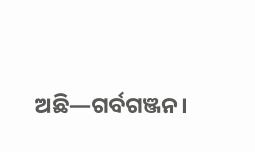ଅଛି—ଗର୍ବଗଞ୍ଜନ।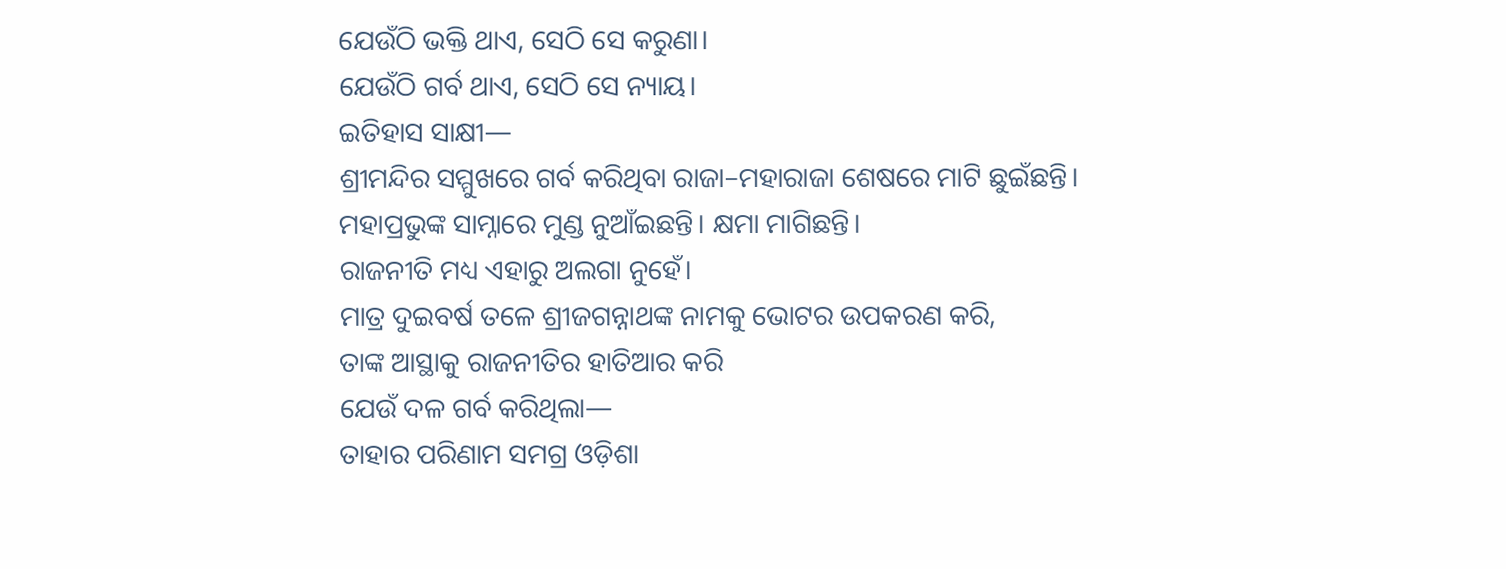ଯେଉଁଠି ଭକ୍ତି ଥାଏ, ସେଠି ସେ କରୁଣା।
ଯେଉଁଠି ଗର୍ବ ଥାଏ, ସେଠି ସେ ନ୍ୟାୟ।
ଇତିହାସ ସାକ୍ଷୀ—
ଶ୍ରୀମନ୍ଦିର ସମ୍ମୁଖରେ ଗର୍ବ କରିଥିବା ରାଜା–ମହାରାଜା ଶେଷରେ ମାଟି ଛୁଇଁଛନ୍ତି।
ମହାପ୍ରଭୁଙ୍କ ସାମ୍ନାରେ ମୁଣ୍ଡ ନୁଆଁଇଛନ୍ତି। କ୍ଷମା ମାଗିଛନ୍ତି।
ରାଜନୀତି ମଧ୍ୟ ଏହାରୁ ଅଲଗା ନୁହେଁ।
ମାତ୍ର ଦୁଇବର୍ଷ ତଳେ ଶ୍ରୀଜଗନ୍ନାଥଙ୍କ ନାମକୁ ଭୋଟର ଉପକରଣ କରି,
ତାଙ୍କ ଆସ୍ଥାକୁ ରାଜନୀତିର ହାତିଆର କରି
ଯେଉଁ ଦଳ ଗର୍ବ କରିଥିଲା—
ତାହାର ପରିଣାମ ସମଗ୍ର ଓଡ଼ିଶା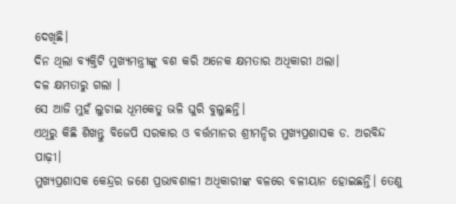ଦେଖିଛି।
ଦିନ ଥିଲା ବ୍ୟକ୍ତିଟି ମୁଖ୍ୟମନ୍ତ୍ରୀଙ୍କୁ ବଶ କରି ଅନେକ କ୍ଷମତାର ଅଧିକାରୀ ଥଲା।
ଦଳ କ୍ଷମତାରୁ ଗଲା ।
ସେ ଆଜି ମୁହଁ ଲୁଚାଇ ଧୂମକେତୁ ଭଳି ଘୁରି ବୁଲୁଛନ୍ତି।
ଏଥିରୁ କିଛି ଶିଖନ୍ତୁ ବିଜେପି ସରକାର ଓ ବର୍ତ୍ତମାନର ଶ୍ରୀମନ୍ଦିର ମୁଖ୍ୟପ୍ରଶାସକ ଡ. ଅରବିନ୍ଦ ପାଢ଼ୀ।
ମୁଖ୍ୟପ୍ରଶାସକ କେନ୍ଦ୍ରର ଜଣେ ପ୍ରଭାବଶାଳୀ ଅଧିକାରୀଙ୍କ ବଳରେ ବଳୀୟାନ ହୋଇଛନ୍ତି। ତେଣୁ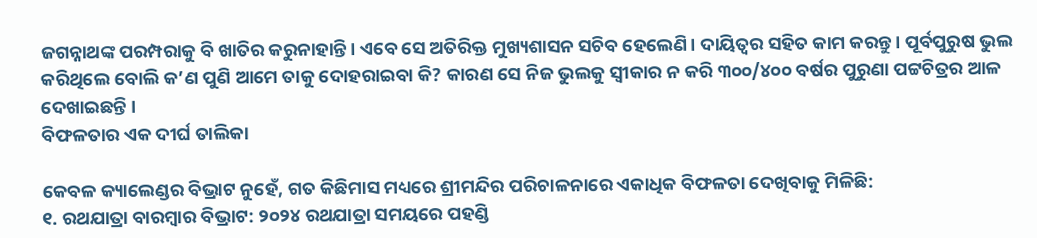ଜଗନ୍ନାଥଙ୍କ ପରମ୍ପରାକୁ ବି ଖାତିର କରୁନାହାନ୍ତି। ଏବେ ସେ ଅତିରିକ୍ତ ମୁଖ୍ୟଶାସନ ସଚିବ ହେଲେଣି। ଦାୟିତ୍ୱର ସହିତ କାମ କରନ୍ତୁ। ପୂର୍ବପୁରୁଷ ଭୁଲ କରିଥିଲେ ବୋଲି କ’ଣ ପୁଣି ଆମେ ତାକୁ ଦୋହରାଇବା କି? କାରଣ ସେ ନିଜ ଭୁଲକୁ ସ୍ବୀକାର ନ କରି ୩୦୦/୪୦୦ ବର୍ଷର ପୁରୁଣା ପଟ୍ଟଚିତ୍ରର ଆଳ ଦେଖାଇଛନ୍ତି ।
ବିଫଳତାର ଏକ ଦୀର୍ଘ ତାଲିକା

କେବଳ କ୍ୟାଲେଣ୍ଡର ବିଭ୍ରାଟ ନୁହେଁ, ଗତ କିଛିମାସ ମଧ୍ୟରେ ଶ୍ରୀମନ୍ଦିର ପରିଚାଳନାରେ ଏକାଧିକ ବିଫଳତା ଦେଖିବାକୁ ମିଳିଛି:
୧. ରଥଯାତ୍ରା ବାରମ୍ବାର ବିଭ୍ରାଟ: ୨୦୨୪ ରଥଯାତ୍ରା ସମୟରେ ପହଣ୍ଡି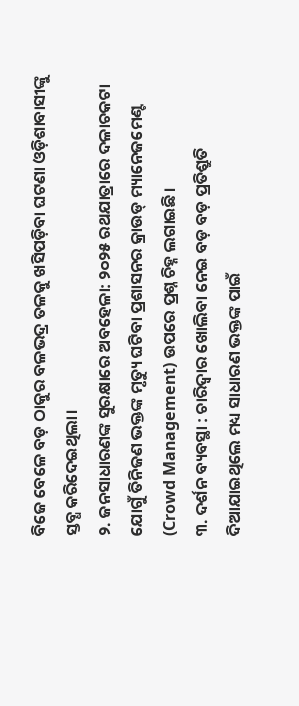ବିଜେ ବେଳେ ବଡ଼ ଠାକୁର ବଳଭଦ୍ର ତଳକୁ ଖସିପଡ଼ିବା ଘଟଣା ଓଡ଼ିଶାବାସୀଙ୍କୁ ସ୍ତବ୍ଧ କରିଦେଇଥିଲା।
୨. ଜନସାଧାରଣଙ୍କ ସୁରକ୍ଷାରେ ଅବହେଳା: ୨୦୨୫ ରଥଯାତ୍ରାରେ ଦଳାଚକଟା ଯୋଗୁଁ ତିନିଜଣ ଭକ୍ତଙ୍କ ମୃତ୍ୟୁ ଘଟିବା ପ୍ରଶାସନର କ୍ରାଉଡ୍ ମ୍ୟାନେଜମେଣ୍ଟ (Crowd Management) ଉପରେ ପ୍ରଶ୍ନ ଚିହ୍ନ ଲଗାଇଛି।
୩. ଦର୍ଶନ ବ୍ୟବସ୍ଥା : ଚାରିଦ୍ୱାର ଖୋଲିବା ନେଇ ବଡ଼ ବଡ଼ ପ୍ରତିଶ୍ରୁତି ଦିଆଯାଇଥିଲେ ମଧ୍ୟ ସାଧାରଣ ଭକ୍ତଙ୍କ ପାଇଁ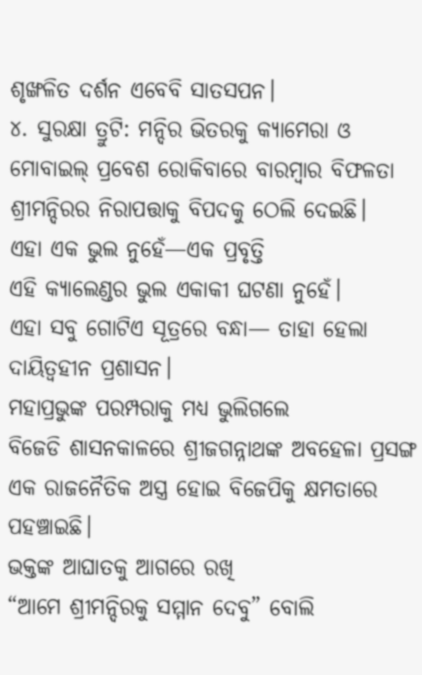ଶୃଙ୍ଖଳିତ ଦର୍ଶନ ଏବେବି ସାତସପନ।
୪. ସୁରକ୍ଷା ତ୍ରୁଟି: ମନ୍ଦିର ଭିତରକୁ କ୍ୟାମେରା ଓ ମୋବାଇଲ୍ ପ୍ରବେଶ ରୋକିବାରେ ବାରମ୍ବାର ବିଫଳତା ଶ୍ରୀମନ୍ଦିରର ନିରାପତ୍ତାକୁ ବିପଦକୁ ଠେଲି ଦେଇଛି।
ଏହା ଏକ ଭୁଲ ନୁହେଁ—ଏକ ପ୍ରବୃତ୍ତି
ଏହି କ୍ୟାଲେଣ୍ଡର ଭୁଲ ଏକାକୀ ଘଟଣା ନୁହେଁ।
ଏହା ସବୁ ଗୋଟିଏ ସୂତ୍ରରେ ବନ୍ଧା— ତାହା ହେଲା ଦାୟିତ୍ୱହୀନ ପ୍ରଶାସନ।
ମହାପ୍ରଭୁଙ୍କ ପରମ୍ପରାକୁ ମଧ୍ୟ ଭୁଲିଗଲେ
ବିଜେଡି ଶାସନକାଳରେ ଶ୍ରୀଜଗନ୍ନାଥଙ୍କ ଅବହେଳା ପ୍ରସଙ୍ଗ
ଏକ ରାଜନୈତିକ ଅସ୍ତ୍ର ହୋଇ ବିଜେପିକୁ କ୍ଷମତାରେ ପହଞ୍ଚାଇଛି।
ଭକ୍ତଙ୍କ ଆଘାତକୁ ଆଗରେ ରଖି
“ଆମେ ଶ୍ରୀମନ୍ଦିରକୁ ସମ୍ମାନ ଦେବୁ” ବୋଲି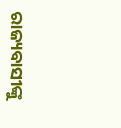ରାଜ୍ୟବାସୀଙ୍କୁ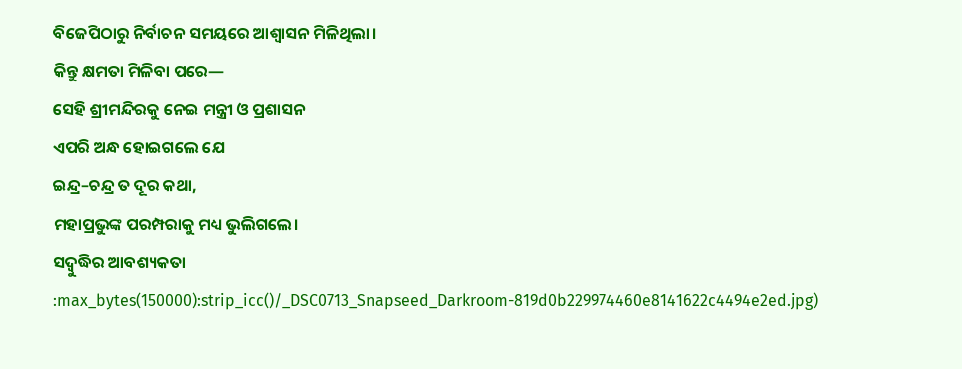ବିଜେପିଠାରୁ ନିର୍ବାଚନ ସମୟରେ ଆଶ୍ୱାସନ ମିଳିଥିଲା।
କିନ୍ତୁ କ୍ଷମତା ମିଳିବା ପରେ—
ସେହି ଶ୍ରୀମନ୍ଦିରକୁ ନେଇ ମନ୍ତ୍ରୀ ଓ ପ୍ରଶାସନ
ଏପରି ଅନ୍ଧ ହୋଇଗଲେ ଯେ
ଇନ୍ଦ୍ର–ଚନ୍ଦ୍ର ତ ଦୂର କଥା,
ମହାପ୍ରଭୁଙ୍କ ପରମ୍ପରାକୁ ମଧ୍ୟ ଭୁଲିଗଲେ।
ସଦ୍ବୁଦ୍ଧିର ଆବଶ୍ୟକତା
:max_bytes(150000):strip_icc()/_DSC0713_Snapseed_Darkroom-819d0b229974460e8141622c4494e2ed.jpg)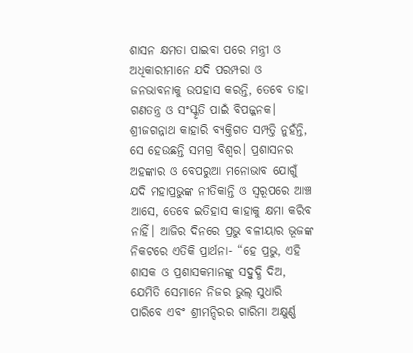ଶାସନ କ୍ଷମତା ପାଇବା ପରେ ମନ୍ତ୍ରୀ ଓ ଅଧିକାରୀମାନେ ଯଦି ପରମ୍ପରା ଓ ଜନଭାବନାକୁ ଉପହାସ କରନ୍ତି, ତେବେ ତାହା ଗଣତନ୍ତ୍ର ଓ ସଂସ୍କୃତି ପାଇଁ ବିପଜ୍ଜନକ। ଶ୍ରୀଜଗନ୍ନାଥ କାହାରି ବ୍ୟକ୍ତିଗତ ସମ୍ପତ୍ତି ନୁହଁନ୍ତି, ସେ ହେଉଛନ୍ତି ସମଗ୍ର ବିଶ୍ୱର। ପ୍ରଶାସନର ଅହଙ୍କାର ଓ ବେପରୁଆ ମନୋଭାବ ଯୋଗୁଁ ଯଦି ମହାପ୍ରଭୁଙ୍କ ନୀତିକାନ୍ତି ଓ ସ୍ୱରୂପରେ ଆଞ୍ଚ ଆସେ, ତେବେ ଇତିହାସ କାହାକୁ କ୍ଷମା କରିବ ନାହିଁ। ଆଜିର ଦିନରେ ପ୍ରଭୁ ବଳୀୟାର ଭୂଜଙ୍କ ନିକଟରେ ଏତିକି ପ୍ରାର୍ଥନା- “ହେ ପ୍ରଭୁ, ଏହି ଶାସକ ଓ ପ୍ରଶାସକମାନଙ୍କୁ ସଦ୍ବୁଦ୍ଧି ଦିଅ, ଯେମିତି ସେମାନେ ନିଜର ଭୁଲ୍ ସୁଧାରି ପାରିବେ ଏବଂ ଶ୍ରୀମନ୍ଦିରର ଗାରିମା ଅକ୍ଷୁର୍ଣ୍ଣ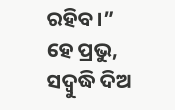ରହିବ।”
ହେ ପ୍ରଭୁ, ସଦ୍ବୁଦ୍ଧି ଦିଅ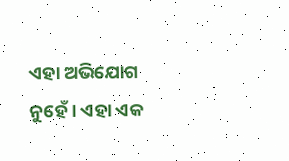ଏହା ଅଭିଯୋଗ ନୁହେଁ। ଏହା ଏକ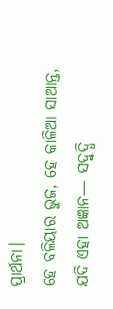ପ୍ରାର୍ଥନା।
ହେ ବଳିୟାର ଭୁଜ, ହେ କାଳିଆ ସାଆନ୍ତ,
ଯଦି ଏହା ଅଜ୍ଞାନ— ସଦ୍ବୁଦ୍ଧି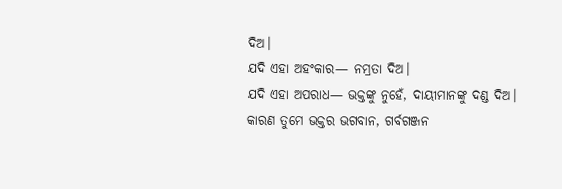ଦିଅ।
ଯଦି ଏହା ଅହଂକାର— ନମ୍ରତା ଦିଅ।
ଯଦି ଏହା ଅପରାଧ— ଭକ୍ତଙ୍କୁ ନୁହେଁ, ଦାୟୀମାନଙ୍କୁ ଦଣ୍ଡ ଦିଅ।
କାରଣ ତୁମେ ଭକ୍ତର ଭଗବାନ, ଗର୍ବଗଞ୍ଜନ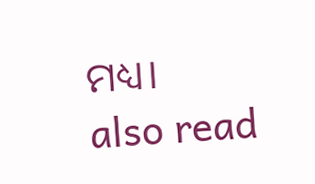ମଧ୍ୟ।
also read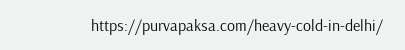https://purvapaksa.com/heavy-cold-in-delhi/